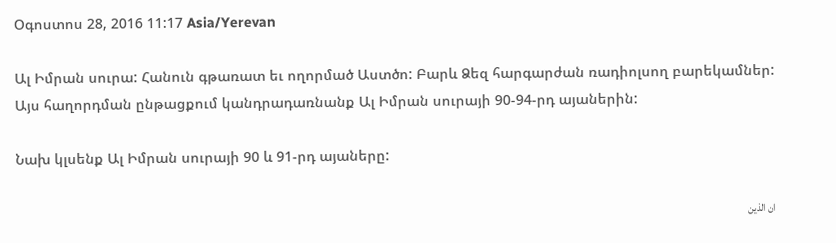Օգոստոս 28, 2016 11:17 Asia/Yerevan

Ալ Իմրան սուրա: Հանուն գթառատ եւ ողորմած Աստծո: Բարև Ձեզ հարգարժան ռադիոլսող բարեկամներ: Այս հաղորդման ընթացքում կանդրադառնանք Ալ Իմրան սուրայի 90-94-րդ այաներին:

Նախ կլսենք Ալ Իմրան սուրայի 90 և 91-րդ այաները:

ان الذين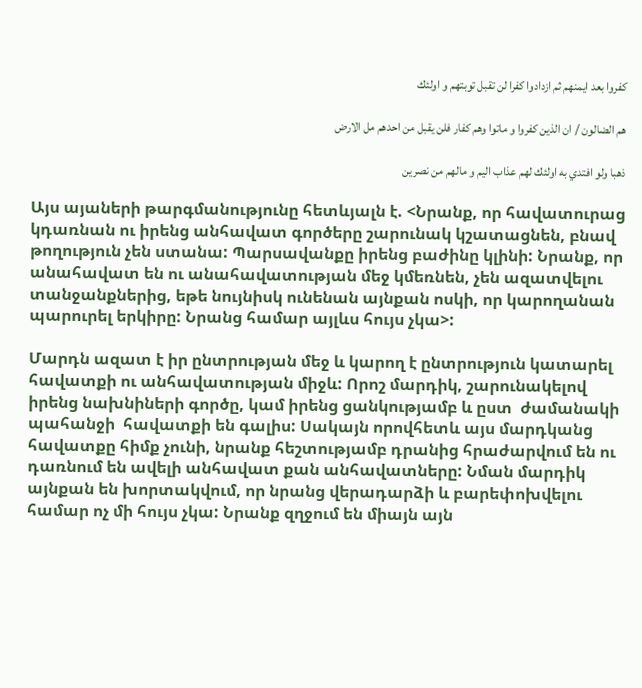كفروا بعد ايمنهم ثم ازدادوا كفرا لن تقبل توبتهم و اولئك

هم الضالون / ان الذين كفروا و ماتوا وهم كفار فلن يقبل من احدهم مل الارض

ذهبا ولو افتدي به اولئك لهم عذاب اليم و مالهم من نصرين

Այս այաների թարգմանությունը հետևյալն է. <Նրանք, որ հավատուրաց կդառնան ու իրենց անհավատ գործերը շարունակ կշատացնեն, բնավ թողություն չեն ստանա: Պարսավանքը իրենց բաժինը կլինի: Նրանք, որ անահավատ են ու անահավատության մեջ կմեռնեն, չեն ազատվելու տանջանքներից, եթե նույնիսկ ունենան այնքան ոսկի, որ կարողանան պարուրել երկիրը: Նրանց համար այլևս հույս չկա>:

Մարդն ազատ է իր ընտրության մեջ և կարող է ընտրություն կատարել հավատքի ու անհավատության միջև: Որոշ մարդիկ, շարունակելով իրենց նախնիների գործը, կամ իրենց ցանկությամբ և ըստ  ժամանակի պահանջի  հավատքի են գալիս: Սակայն որովհետև այս մարդկանց հավատքը հիմք չունի, նրանք հեշտությամբ դրանից հրաժարվում են ու դառնում են ավելի անհավատ քան անհավատները: Նման մարդիկ այնքան են խորտակվում, որ նրանց վերադարձի և բարեփոխվելու համար ոչ մի հույս չկա: Նրանք զղջում են միայն այն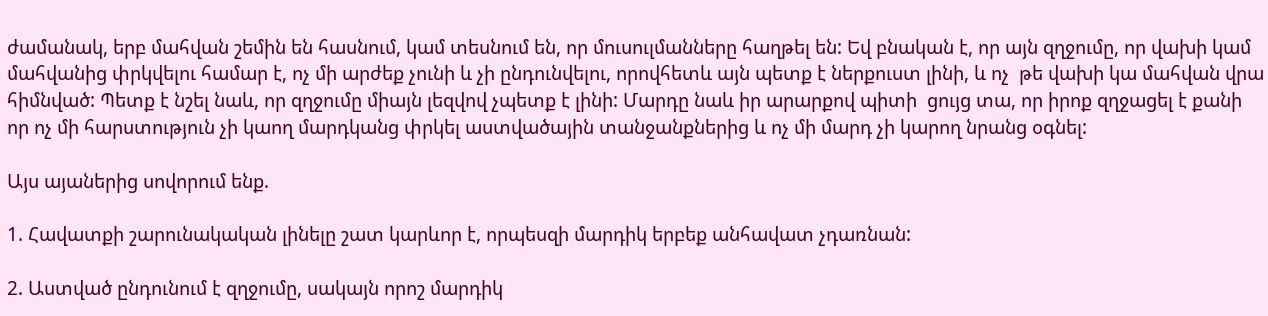ժամանակ, երբ մահվան շեմին են հասնում, կամ տեսնում են, որ մուսուլմանները հաղթել են: Եվ բնական է, որ այն զղջումը, որ վախի կամ մահվանից փրկվելու համար է, ոչ մի արժեք չունի և չի ընդունվելու, որովհետև այն պետք է ներքուստ լինի, և ոչ  թե վախի կա մահվան վրա հիմնված: Պետք է նշել նաև, որ զղջումը միայն լեզվով չպետք է լինի: Մարդը նաև իր արարքով պիտի  ցույց տա, որ իրոք զղջացել է քանի որ ոչ մի հարստություն չի կաող մարդկանց փրկել աստվածային տանջանքներից և ոչ մի մարդ չի կարող նրանց օգնել:

Այս այաներից սովորում ենք.

1. Հավատքի շարունակական լինելը շատ կարևոր է, որպեսզի մարդիկ երբեք անհավատ չդառնան:

2. Աստված ընդունում է զղջումը, սակայն որոշ մարդիկ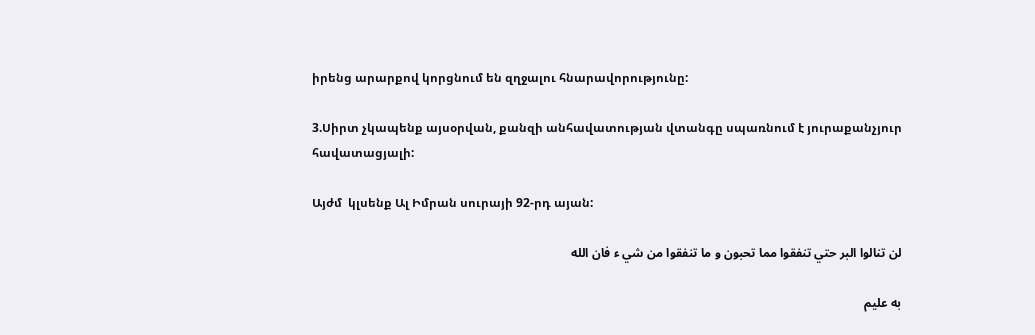իրենց արարքով կորցնում են զղջալու հնարավորությունը:

3.Սիրտ չկապենք այսօրվան, քանզի անհավատության վտանգը սպառնում է յուրաքանչյուր հավատացյալի:

Այժմ  կլսենք Ալ Իմրան սուրայի 92-րդ այան:

لن تنالوا البر حتي تنفقوا مما تحبون و ما تنفقوا من شي ء فان الله

به عليم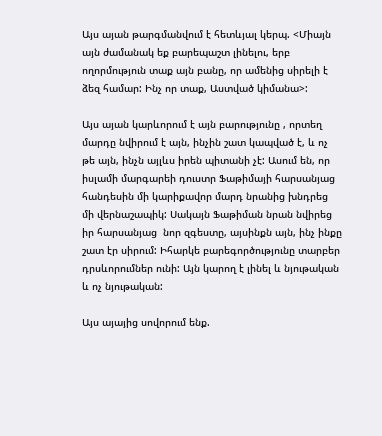Այս այան թարգմանվում է հետևյալ կերպ. <Միայն այն ժամանակ եք բարեպաշտ լինելու, երբ ողորմություն տաք այն բանը, որ ամենից սիրելի է ձեզ համար: Ինչ որ տաք, Աստված կիմանա>:

Այս այան կարևորում է այն բարությունը , որտեղ մարդը նվիրում է այն, ինչին շատ կապված է, և ոչ թե այն, ինչն այլևս իրեն պիտանի չէ: Ասում են, որ իսլամի մարգարեի դուստր Ֆաթիմայի հարսանյաց հանդեսին մի կարիքավոր մարդ նրանից խնդրեց մի վերնաշապիկ: Սակայն Ֆաթիման նրան նվիրեց իր հարսանյաց  նոր զգեստը, այսինքն այն, ինչ ինքը շատ էր սիրում: Իհարկե բարեգործությունը տարբեր դրսևորումներ ունի: Այն կարող է լինել և նյութական և ոչ նյութական:

Այս այայից սովորում ենք.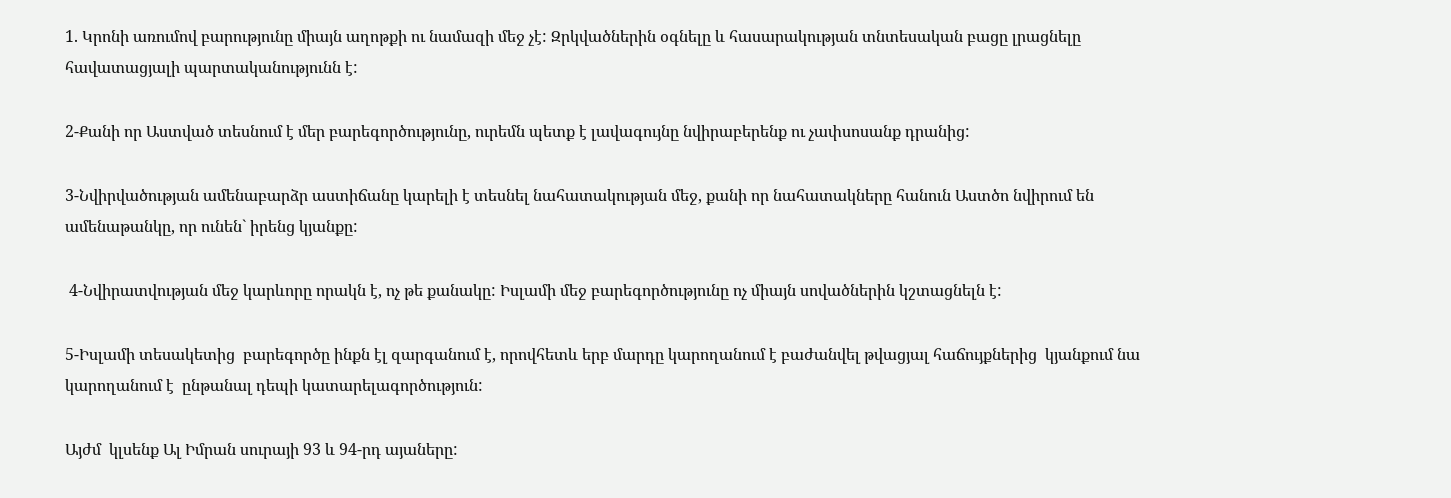1. Կրոնի առումով բարությունը միայն աղոթքի ու նամազի մեջ չէ: Զրկվածներին օգնելը և հասարակության տնտեսական բացը լրացնելը հավատացյալի պարտականությունն է:

2-Քանի որ Աստված տեսնում է մեր բարեգործությունը, ուրեմն պետք է լավագույնը նվիրաբերենք ու չափսոսանք դրանից:

3-Նվիրվածության ամենաբարձր աստիճանը կարելի է տեսնել նահատակության մեջ, քանի որ նահատակները հանուն Աստծո նվիրում են ամենաթանկը, որ ունեն` իրենց կյանքը:

 4-Նվիրատվության մեջ կարևորը որակն է, ոչ թե քանակը: Իսլամի մեջ բարեգործությունը ոչ միայն սովածներին կշտացնելն է:

5-Իսլամի տեսակետից  բարեգործը ինքն էլ զարգանում է, որովհետև երբ մարդը կարողանում է բաժանվել թվացյալ հաճույքներից  կյանքում նա կարողանում է  ընթանալ դեպի կատարելագործություն:

Այժմ  կլսենք Ալ Իմրան սուրայի 93 և 94-րդ այաները: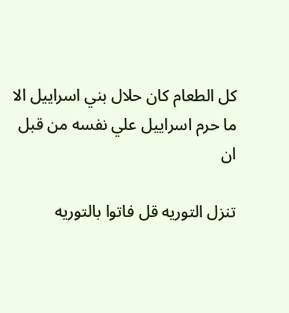كل الطعام كان حلال بني اسراييل الا ما حرم اسراييل علي نفسه من قبل ان

تنزل التوريه قل فاتوا بالتوريه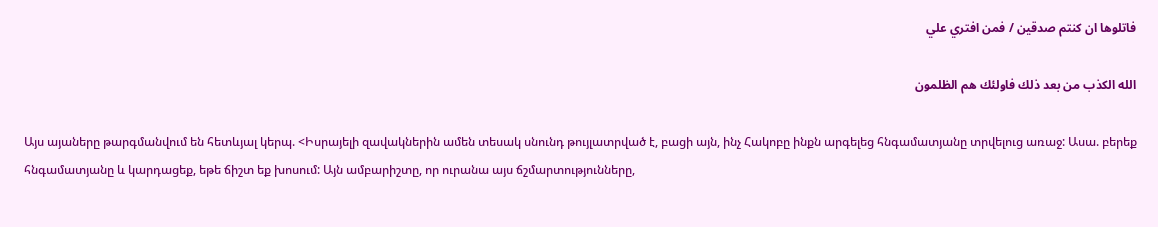فاتلوها ان كنتم صدقين / فمن افتري علي

الله الكذب من بعد ذلك فاولئك هم الظلمون

Այս այաները թարգմանվում են հետևյալ կերպ. <Իսրայելի զավակներին ամեն տեսակ սնունդ թույլատրված է, բացի այն, ինչ Հակոբը ինքն արգելեց հնգամատյանը տրվելուց առաջ: Ասա. բերեք հնգամատյանը և կարդացեք, եթե ճիշտ եք խոսում: Այն ամբարիշտը, որ ուրանա այս ճշմարտությունները,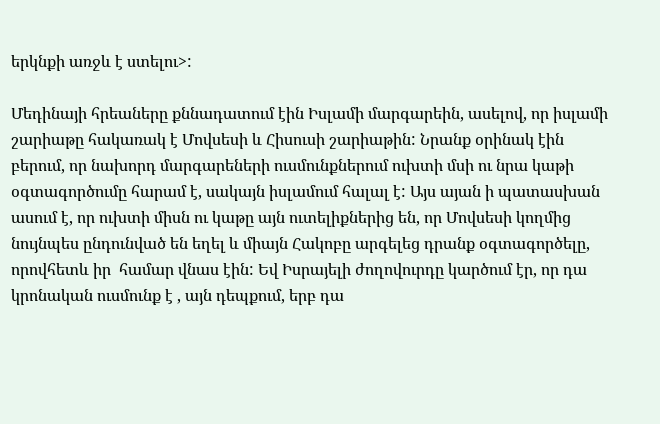երկնքի առջև է ստելու>:

Մեդինայի հրեաները քննադատում էին Իսլամի մարգարեին, ասելով, որ իսլամի շարիաթը հակառակ է Մովսեսի և Հիսուսի շարիաթին: Նրանք օրինակ էին  բերում, որ նախորդ մարգարեների ուսմունքներում ուխտի մսի ու նրա կաթի օգտագործումը հարամ է, սակայն իսլամում հալալ է: Այս այան ի պատասխան ասում է, որ ուխտի միսն ու կաթը այն ուտելիքներից են, որ Մովսեսի կողմից նույնպես ընդունված են եղել և միայն Հակոբը արգելեց դրանք օգտագործելը, որովհետև իր  համար վնաս էին: Եվ Իսրայելի ժողովուրդը կարծում էր, որ դա կրոնական ուսմունք է , այն դեպքում, երբ դա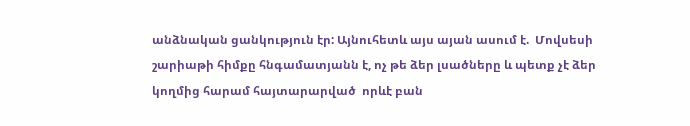անձնական ցանկություն էր: Այնուհետև այս այան ասում է.  Մովսեսի շարիաթի հիմքը հնգամատյանն է, ոչ թե ձեր լսածները և պետք չէ ձեր կողմից հարամ հայտարարված  որևէ բան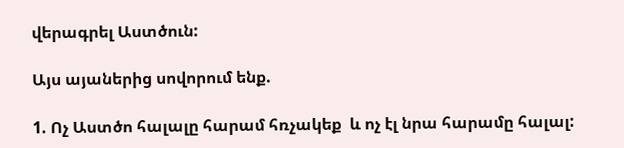վերագրել Աստծուն:

Այս այաներից սովորում ենք.

1. Ոչ Աստծո հալալը հարամ հռչակեք  և ոչ էլ նրա հարամը հալալ: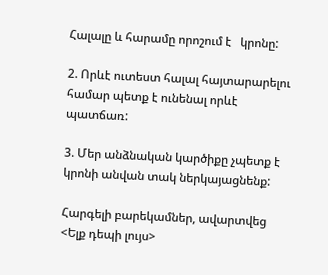Հալալը և հարամը որոշում է   կրոնը:

2. Որևէ ուտեստ հալալ հայտարարելու համար պետք է ունենալ որևէ պատճառ:

3. Մեր անձնական կարծիքը չպետք է կրոնի անվան տակ ներկայացնենք:

Հարգելի բարեկամներ, ավարտվեց <Ելք դեպի լույս>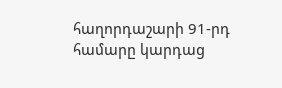հաղորդաշարի 91-րդ համարը կարդաց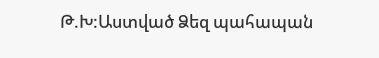Թ.Խ:Աստված Ձեզ պահապան